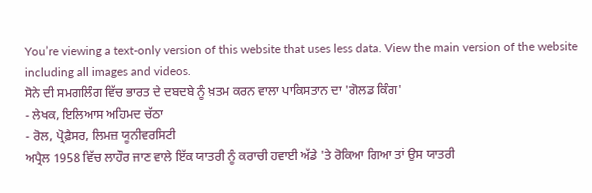You’re viewing a text-only version of this website that uses less data. View the main version of the website including all images and videos.
ਸੋਨੇ ਦੀ ਸਮਗਲਿੰਗ ਵਿੱਚ ਭਾਰਤ ਦੇ ਦਬਦਬੇ ਨੂੰ ਖ਼ਤਮ ਕਰਨ ਵਾਲਾ ਪਾਕਿਸਤਾਨ ਦਾ 'ਗੋਲਡ ਕਿੰਗ'
- ਲੇਖਕ, ਇਲਿਆਸ ਅਹਿਮਦ ਚੱਠਾ
- ਰੋਲ, ਪ੍ਰੋਫ਼ੈਸਰ, ਲਿਮਜ਼ ਯੂਨੀਵਰਸਿਟੀ
ਅਪ੍ਰੈਲ 1958 ਵਿੱਚ ਲਾਹੌਰ ਜਾਣ ਵਾਲੇ ਇੱਕ ਯਾਤਰੀ ਨੂੰ ਕਰਾਚੀ ਹਵਾਈ ਅੱਡੇ 'ਤੇ ਰੋਕਿਆ ਗਿਆ ਤਾਂ ਉਸ ਯਾਤਰੀ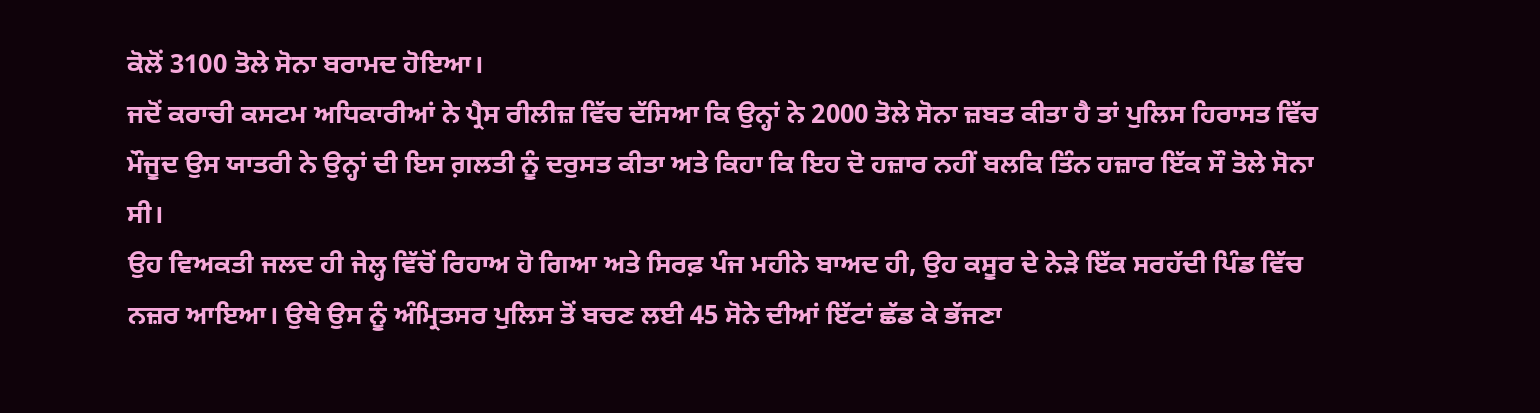ਕੋਲੋਂ 3100 ਤੋਲੇ ਸੋਨਾ ਬਰਾਮਦ ਹੋਇਆ।
ਜਦੋਂ ਕਰਾਚੀ ਕਸਟਮ ਅਧਿਕਾਰੀਆਂ ਨੇ ਪ੍ਰੈਸ ਰੀਲੀਜ਼ ਵਿੱਚ ਦੱਸਿਆ ਕਿ ਉਨ੍ਹਾਂ ਨੇ 2000 ਤੋਲੇ ਸੋਨਾ ਜ਼ਬਤ ਕੀਤਾ ਹੈ ਤਾਂ ਪੁਲਿਸ ਹਿਰਾਸਤ ਵਿੱਚ ਮੌਜੂਦ ਉਸ ਯਾਤਰੀ ਨੇ ਉਨ੍ਹਾਂ ਦੀ ਇਸ ਗ਼ਲਤੀ ਨੂੰ ਦਰੁਸਤ ਕੀਤਾ ਅਤੇ ਕਿਹਾ ਕਿ ਇਹ ਦੋ ਹਜ਼ਾਰ ਨਹੀਂ ਬਲਕਿ ਤਿੰਨ ਹਜ਼ਾਰ ਇੱਕ ਸੌ ਤੋਲੇ ਸੋਨਾ ਸੀ।
ਉਹ ਵਿਅਕਤੀ ਜਲਦ ਹੀ ਜੇਲ੍ਹ ਵਿੱਚੋਂ ਰਿਹਾਅ ਹੋ ਗਿਆ ਅਤੇ ਸਿਰਫ਼ ਪੰਜ ਮਹੀਨੇ ਬਾਅਦ ਹੀ, ਉਹ ਕਸੂਰ ਦੇ ਨੇੜੇ ਇੱਕ ਸਰਹੱਦੀ ਪਿੰਡ ਵਿੱਚ ਨਜ਼ਰ ਆਇਆ। ਉਥੇ ਉਸ ਨੂੰ ਅੰਮ੍ਰਿਤਸਰ ਪੁਲਿਸ ਤੋਂ ਬਚਣ ਲਈ 45 ਸੋਨੇ ਦੀਆਂ ਇੱਟਾਂ ਛੱਡ ਕੇ ਭੱਜਣਾ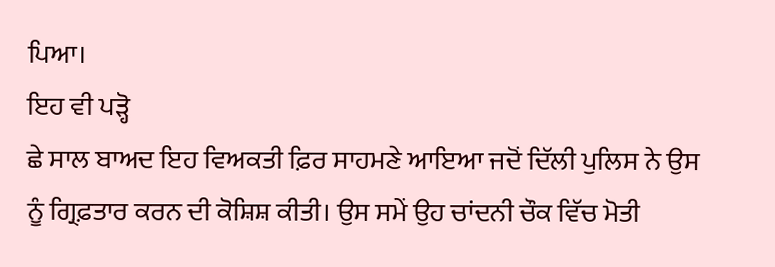ਪਿਆ।
ਇਹ ਵੀ ਪੜ੍ਹੋ
ਛੇ ਸਾਲ ਬਾਅਦ ਇਹ ਵਿਅਕਤੀ ਫ਼ਿਰ ਸਾਹਮਣੇ ਆਇਆ ਜਦੋਂ ਦਿੱਲੀ ਪੁਲਿਸ ਨੇ ਉਸ ਨੂੰ ਗ੍ਰਿਫ਼ਤਾਰ ਕਰਨ ਦੀ ਕੋਸ਼ਿਸ਼ ਕੀਤੀ। ਉਸ ਸਮੇਂ ਉਹ ਚਾਂਦਨੀ ਚੌਕ ਵਿੱਚ ਮੋਤੀ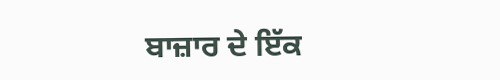ਬਾਜ਼ਾਰ ਦੇ ਇੱਕ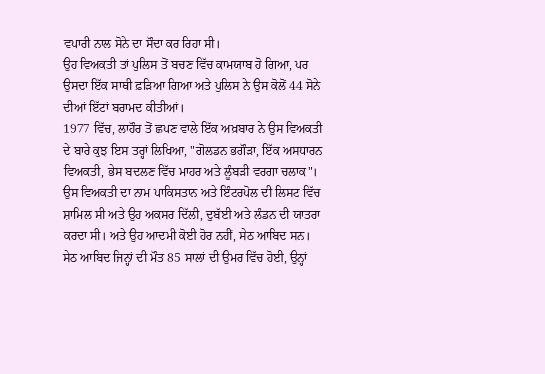ਵਪਾਰੀ ਨਾਲ ਸੋਨੇ ਦਾ ਸੌਦਾ ਕਰ ਰਿਹਾ ਸੀ।
ਉਹ ਵਿਅਕਤੀ ਤਾਂ ਪੁਲਿਸ ਤੋਂ ਬਚਣ ਵਿੱਚ ਕਾਮਯਾਬ ਹੋ ਗਿਆ, ਪਰ ਉਸਦਾ ਇੱਕ ਸਾਥੀ ਫ਼ੜਿਆ ਗਿਆ ਅਤੇ ਪੁਲਿਸ ਨੇ ਉਸ ਕੋਲੋਂ 44 ਸੋਨੇ ਦੀਆਂ ਇੱਟਾਂ ਬਰਾਮਦ ਕੀਤੀਆਂ।
1977 ਵਿੱਚ, ਲਾਹੌਰ ਤੋਂ ਛਪਣ ਵਾਲੇ ਇੱਕ ਅਖ਼ਬਾਰ ਨੇ ਉਸ ਵਿਅਕਤੀ ਦੇ ਬਾਰੇ ਕੁਝ ਇਸ ਤਰ੍ਹਾਂ ਲਿਖਿਆ, "ਗੋਲਡਨ ਭਗੌੜਾ, ਇੱਕ ਅਸਧਾਰਨ ਵਿਅਕਤੀ, ਭੇਸ ਬਦਲਣ ਵਿੱਚ ਮਾਹਰ ਅਤੇ ਲੂੰਬੜੀ ਵਰਗਾ ਚਲਾਕ"।
ਉਸ ਵਿਅਕਤੀ ਦਾ ਨਾਮ ਪਾਕਿਸਤਾਨ ਅਤੇ ਇੰਟਰਪੋਲ ਦੀ ਲਿਸਟ ਵਿੱਚ ਸ਼ਾਮਿਲ ਸੀ ਅਤੇ ਉਹ ਅਕਸਰ ਦਿੱਲੀ, ਦੁਬੱਈ ਅਤੇ ਲੰਡਨ ਦੀ ਯਾਤਰਾ ਕਰਦਾ ਸੀ। ਅਤੇ ਉਹ ਆਦਮੀ ਕੋਈ ਹੋਰ ਨਹੀਂ, ਸੇਠ ਆਬਿਦ ਸਨ।
ਸੇਠ ਆਬਿਦ ਜਿਨ੍ਹਾਂ ਦੀ ਮੌਤ 85 ਸਾਲਾਂ ਦੀ ਉਮਰ ਵਿੱਚ ਹੋਈ, ਉਨ੍ਹਾਂ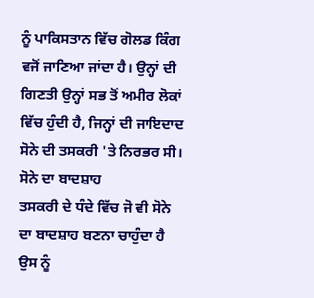ਨੂੰ ਪਾਕਿਸਤਾਨ ਵਿੱਚ ਗੋਲਡ ਕਿੰਗ ਵਜੋਂ ਜਾਣਿਆ ਜਾਂਦਾ ਹੈ। ਉਨ੍ਹਾਂ ਦੀ ਗਿਣਤੀ ਉਨ੍ਹਾਂ ਸਭ ਤੋਂ ਅਮੀਰ ਲੋਕਾਂ ਵਿੱਚ ਹੁੰਦੀ ਹੈ, ਜਿਨ੍ਹਾਂ ਦੀ ਜਾਇਦਾਦ ਸੋਨੇ ਦੀ ਤਸਕਰੀ 'ਤੇ ਨਿਰਭਰ ਸੀ।
ਸੋਨੇ ਦਾ ਬਾਦਸ਼ਾਹ
ਤਸਕਰੀ ਦੇ ਧੰਦੇ ਵਿੱਚ ਜੋ ਵੀ ਸੋਨੇ ਦਾ ਬਾਦਸ਼ਾਹ ਬਣਨਾ ਚਾਹੁੰਦਾ ਹੈ ਉਸ ਨੂੰ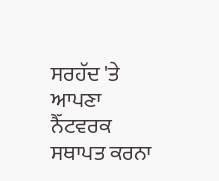ਸਰਹੱਦ 'ਤੇ ਆਪਣਾ ਨੈੱਟਵਰਕ ਸਥਾਪਤ ਕਰਨਾ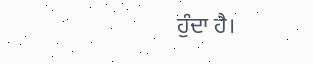ਹੁੰਦਾ ਹੈ।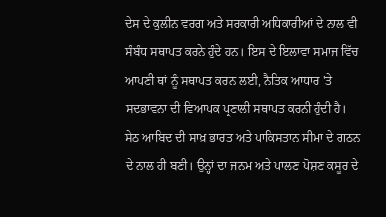ਦੇਸ ਦੇ ਕੁਲੀਨ ਵਰਗ ਅਤੇ ਸਰਕਾਰੀ ਅਧਿਕਾਰੀਆਂ ਦੇ ਨਾਲ ਵੀ ਸੰਬੰਧ ਸਥਾਪਤ ਕਰਨੇ ਹੁੰਦੇ ਹਨ। ਇਸ ਦੇ ਇਲਾਵਾ ਸਮਾਜ ਵਿੱਚ ਆਪਣੀ ਥਾਂ ਨੂੰ ਸਥਾਪਤ ਕਰਨ ਲਈ, ਨੈਤਿਕ ਆਧਾਰ 'ਤੇ ਸਦਭਾਵਨਾ ਦੀ ਵਿਆਪਕ ਪ੍ਰਣਾਲੀ ਸਥਾਪਤ ਕਰਨੀ ਹੁੰਦੀ ਹੈ।
ਸੇਠ ਆਬਿਦ ਦੀ ਸਾਖ਼ ਭਾਰਤ ਅਤੇ ਪਾਕਿਸਤਾਨ ਸੀਮਾ ਦੇ ਗਠਨ ਦੇ ਨਾਲ ਹੀ ਬਣੀ। ਉਨ੍ਹਾਂ ਦਾ ਜਨਮ ਅਤੇ ਪਾਲਣ ਪੋਸ਼ਣ ਕਸੂਰ ਦੇ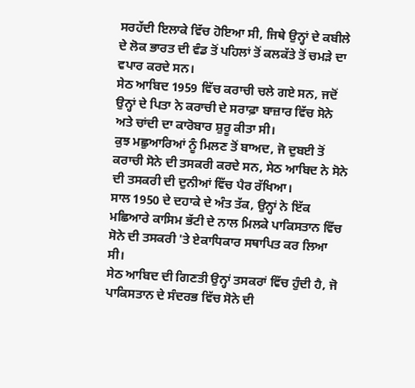ਸਰਹੱਦੀ ਇਲਾਕੇ ਵਿੱਚ ਹੋਇਆ ਸੀ, ਜਿਥੇ ਉਨ੍ਹਾਂ ਦੇ ਕਬੀਲੇ ਦੇ ਲੋਕ ਭਾਰਤ ਦੀ ਵੰਡ ਤੋਂ ਪਹਿਲਾਂ ਤੋਂ ਕਲਕੱਤੇ ਤੋਂ ਚਮੜੇ ਦਾ ਵਪਾਰ ਕਰਦੇ ਸਨ।
ਸੇਠ ਆਬਿਦ 1959 ਵਿੱਚ ਕਰਾਚੀ ਚਲੇ ਗਏ ਸਨ, ਜਦੋਂ ਉਨ੍ਹਾਂ ਦੇ ਪਿਤਾ ਨੇ ਕਰਾਚੀ ਦੇ ਸਰਾਫ਼ਾ ਬਾਜ਼ਾਰ ਵਿੱਚ ਸੋਨੇ ਅਤੇ ਚਾਂਦੀ ਦਾ ਕਾਰੋਬਾਰ ਸ਼ੁਰੂ ਕੀਤਾ ਸੀ।
ਕੁਝ ਮਛੁਆਰਿਆਂ ਨੂੰ ਮਿਲਣ ਤੋਂ ਬਾਅਦ, ਜੋ ਦੁਬਈ ਤੋਂ ਕਰਾਚੀ ਸੋਨੇ ਦੀ ਤਸਕਰੀ ਕਰਦੇ ਸਨ, ਸੇਠ ਆਬਿਦ ਨੇ ਸੋਨੇ ਦੀ ਤਸਕਰੀ ਦੀ ਦੁਨੀਆਂ ਵਿੱਚ ਪੈਰ ਰੱਖਿਆ।
ਸਾਲ 1950 ਦੇ ਦਹਾਕੇ ਦੇ ਅੰਤ ਤੱਕ, ਉਨ੍ਹਾਂ ਨੇ ਇੱਕ ਮਛਿਆਰੇ ਕਾਸਿਮ ਭੱਟੀ ਦੇ ਨਾਲ ਮਿਲਕੇ ਪਾਕਿਸਤਾਨ ਵਿੱਚ ਸੋਨੇ ਦੀ ਤਸਕਰੀ 'ਤੇ ਏਕਾਧਿਕਾਰ ਸਥਾਪਿਤ ਕਰ ਲਿਆ ਸੀ।
ਸੇਠ ਆਬਿਦ ਦੀ ਗਿਣਤੀ ਉਨ੍ਹਾਂ ਤਸਕਰਾਂ ਵਿੱਚ ਹੁੰਦੀ ਹੈ, ਜੋ ਪਾਕਿਸਤਾਨ ਦੇ ਸੰਦਰਭ ਵਿੱਚ ਸੋਨੇ ਦੀ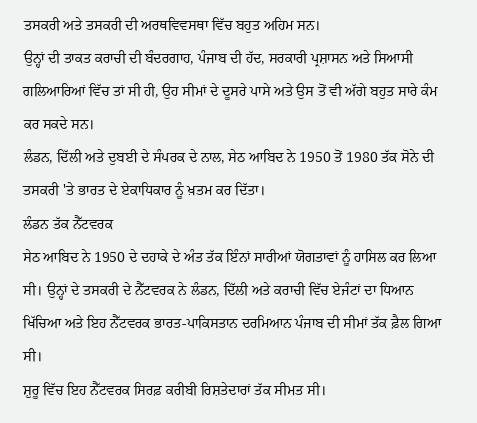ਤਸਕਰੀ ਅਤੇ ਤਸਕਰੀ ਦੀ ਅਰਥਵਿਵਸਥਾ ਵਿੱਚ ਬਹੁਤ ਅਹਿਮ ਸਨ।
ਉਨ੍ਹਾਂ ਦੀ ਤਾਕਤ ਕਰਾਚੀ ਦੀ ਬੰਦਰਗਾਹ, ਪੰਜਾਬ ਦੀ ਹੱਦ, ਸਰਕਾਰੀ ਪ੍ਰਸ਼ਾਸਨ ਅਤੇ ਸਿਆਸੀ ਗਲਿਆਰਿਆਂ ਵਿੱਚ ਤਾਂ ਸੀ ਹੀ, ਉਹ ਸੀਮਾਂ ਦੇ ਦੂਸਰੇ ਪਾਸੇ ਅਤੇ ਉਸ ਤੋਂ ਵੀ ਅੱਗੇ ਬਹੁਤ ਸਾਰੇ ਕੰਮ ਕਰ ਸਕਦੇ ਸਨ।
ਲੰਡਨ, ਦਿੱਲੀ ਅਤੇ ਦੁਬਈ ਦੇ ਸੰਪਰਕ ਦੇ ਨਾਲ, ਸੇਠ ਆਬਿਦ ਨੇ 1950 ਤੋਂ 1980 ਤੱਕ ਸੋਨੇ ਦੀ ਤਸਕਰੀ 'ਤੇ ਭਾਰਤ ਦੇ ਏਕਾਧਿਕਾਰ ਨੂੰ ਖ਼ਤਮ ਕਰ ਦਿੱਤਾ।
ਲੰਡਨ ਤੱਕ ਨੈੱਟਵਰਕ
ਸੇਠ ਆਬਿਦ ਨੇ 1950 ਦੇ ਦਹਾਕੇ ਦੇ ਅੰਤ ਤੱਕ ਇੰਨਾਂ ਸਾਰੀਆਂ ਯੋਗਤਾਵਾਂ ਨੂੰ ਹਾਸਿਲ ਕਰ ਲਿਆ ਸੀ। ਉਨ੍ਹਾਂ ਦੇ ਤਸਕਰੀ ਦੇ ਨੈੱਟਵਰਕ ਨੇ ਲੰਡਨ, ਦਿੱਲੀ ਅਤੇ ਕਰਾਚੀ ਵਿੱਚ ਏਜੰਟਾਂ ਦਾ ਧਿਆਨ ਖਿੱਚਿਆ ਅਤੇ ਇਹ ਨੈੱਟਵਰਕ ਭਾਰਤ-ਪਾਕਿਸਤਾਨ ਦਰਮਿਆਨ ਪੰਜਾਬ ਦੀ ਸੀਮਾਂ ਤੱਕ ਫ਼ੈਲ ਗਿਆ ਸੀ।
ਸ਼ੁਰੂ ਵਿੱਚ ਇਹ ਨੈੱਟਵਰਕ ਸਿਰਫ਼ ਕਰੀਬੀ ਰਿਸ਼ਤੇਦਾਰਾਂ ਤੱਕ ਸੀਮਤ ਸੀ।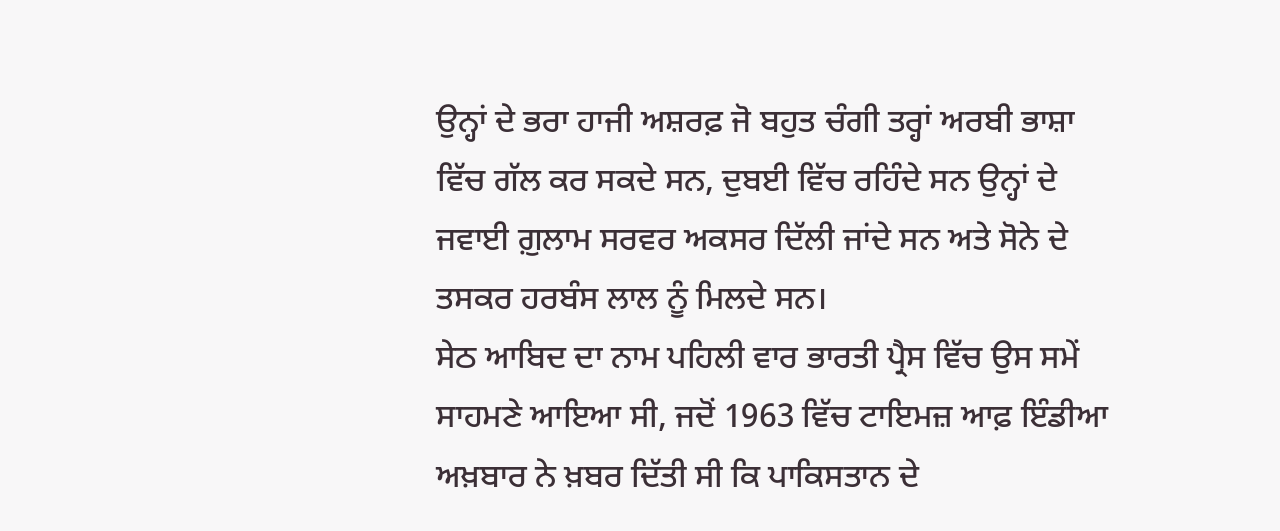ਉਨ੍ਹਾਂ ਦੇ ਭਰਾ ਹਾਜੀ ਅਸ਼ਰਫ਼ ਜੋ ਬਹੁਤ ਚੰਗੀ ਤਰ੍ਹਾਂ ਅਰਬੀ ਭਾਸ਼ਾ ਵਿੱਚ ਗੱਲ ਕਰ ਸਕਦੇ ਸਨ, ਦੁਬਈ ਵਿੱਚ ਰਹਿੰਦੇ ਸਨ ਉਨ੍ਹਾਂ ਦੇ ਜਵਾਈ ਗ਼ੁਲਾਮ ਸਰਵਰ ਅਕਸਰ ਦਿੱਲੀ ਜਾਂਦੇ ਸਨ ਅਤੇ ਸੋਨੇ ਦੇ ਤਸਕਰ ਹਰਬੰਸ ਲਾਲ ਨੂੰ ਮਿਲਦੇ ਸਨ।
ਸੇਠ ਆਬਿਦ ਦਾ ਨਾਮ ਪਹਿਲੀ ਵਾਰ ਭਾਰਤੀ ਪ੍ਰੈਸ ਵਿੱਚ ਉਸ ਸਮੇਂ ਸਾਹਮਣੇ ਆਇਆ ਸੀ, ਜਦੋਂ 1963 ਵਿੱਚ ਟਾਇਮਜ਼ ਆਫ਼ ਇੰਡੀਆ ਅਖ਼ਬਾਰ ਨੇ ਖ਼ਬਰ ਦਿੱਤੀ ਸੀ ਕਿ ਪਾਕਿਸਤਾਨ ਦੇ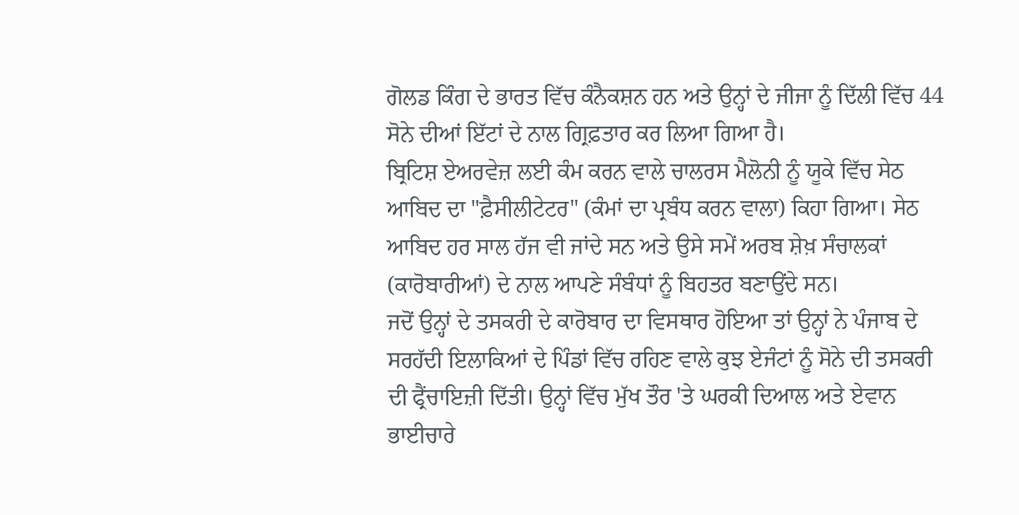ਗੋਲਡ ਕਿੰਗ ਦੇ ਭਾਰਤ ਵਿੱਚ ਕੰਨੈਕਸ਼ਨ ਹਨ ਅਤੇ ਉਨ੍ਹਾਂ ਦੇ ਜੀਜਾ ਨੂੰ ਦਿੱਲੀ ਵਿੱਚ 44 ਸੋਨੇ ਦੀਆਂ ਇੱਟਾਂ ਦੇ ਨਾਲ ਗ੍ਰਿਫ਼ਤਾਰ ਕਰ ਲਿਆ ਗਿਆ ਹੈ।
ਬ੍ਰਿਟਿਸ਼ ਏਅਰਵੇਜ਼ ਲਈ ਕੰਮ ਕਰਨ ਵਾਲੇ ਚਾਲਰਸ ਮੈਲੋਨੀ ਨੂੰ ਯੂਕੇ ਵਿੱਚ ਸੇਠ ਆਬਿਦ ਦਾ "ਫ਼ੈਸੀਲੀਟੇਟਰ" (ਕੰਮਾਂ ਦਾ ਪ੍ਰਬੰਧ ਕਰਨ ਵਾਲਾ) ਕਿਹਾ ਗਿਆ। ਸੇਠ ਆਬਿਦ ਹਰ ਸਾਲ ਹੱਜ ਵੀ ਜਾਂਦੇ ਸਨ ਅਤੇ ਉਸੇ ਸਮੇਂ ਅਰਬ ਸ਼ੇਖ਼ ਸੰਚਾਲਕਾਂ (ਕਾਰੋਬਾਰੀਆਂ) ਦੇ ਨਾਲ ਆਪਣੇ ਸੰਬੰਧਾਂ ਨੂੰ ਬਿਹਤਰ ਬਣਾਉਂਦੇ ਸਨ।
ਜਦੋਂ ਉਨ੍ਹਾਂ ਦੇ ਤਸਕਰੀ ਦੇ ਕਾਰੋਬਾਰ ਦਾ ਵਿਸਥਾਰ ਹੋਇਆ ਤਾਂ ਉਨ੍ਹਾਂ ਨੇ ਪੰਜਾਬ ਦੇ ਸਰਹੱਦੀ ਇਲਾਕਿਆਂ ਦੇ ਪਿੰਡਾਂ ਵਿੱਚ ਰਹਿਣ ਵਾਲੇ ਕੁਝ ਏਜੰਟਾਂ ਨੂੰ ਸੋਨੇ ਦੀ ਤਸਕਰੀ ਦੀ ਫ੍ਰੈਂਚਾਇਜ਼ੀ ਦਿੱਤੀ। ਉਨ੍ਹਾਂ ਵਿੱਚ ਮੁੱਖ ਤੌਰ 'ਤੇ ਘਰਕੀ ਦਿਆਲ ਅਤੇ ਏਵਾਨ ਭਾਈਚਾਰੇ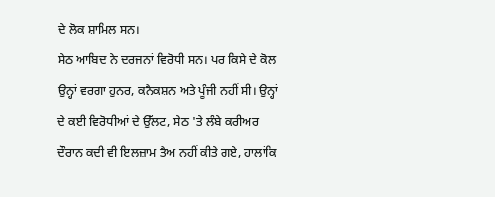ਦੇ ਲੋਕ ਸ਼ਾਮਿਲ ਸਨ।
ਸੇਠ ਆਬਿਦ ਨੇ ਦਰਜਨਾਂ ਵਿਰੋਧੀ ਸਨ। ਪਰ ਕਿਸੇ ਦੇ ਕੋਲ ਉਨ੍ਹਾਂ ਵਰਗਾ ਹੁਨਰ, ਕਨੈਕਸ਼ਨ ਅਤੇ ਪੂੰਜੀ ਨਹੀਂ ਸੀ। ਉਨ੍ਹਾਂ ਦੇ ਕਈ ਵਿਰੋਧੀਆਂ ਦੇ ਉੱਲਟ, ਸੇਠ 'ਤੇ ਲੰਬੇ ਕਰੀਅਰ ਦੌਰਾਨ ਕਦੀ ਵੀ ਇਲਜ਼ਾਮ ਤੈਅ ਨਹੀਂ ਕੀਤੇ ਗਏ, ਹਾਲਾਂਕਿ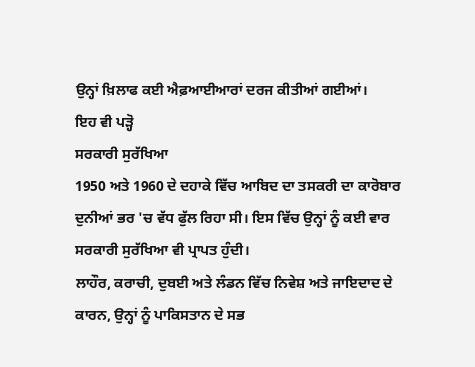ਉਨ੍ਹਾਂ ਖ਼ਿਲਾਫ ਕਈ ਐਫ਼ਆਈਆਰਾਂ ਦਰਜ ਕੀਤੀਆਂ ਗਈਆਂ।
ਇਹ ਵੀ ਪੜ੍ਹੋ
ਸਰਕਾਰੀ ਸੁਰੱਖਿਆ
1950 ਅਤੇ 1960 ਦੇ ਦਹਾਕੇ ਵਿੱਚ ਆਬਿਦ ਦਾ ਤਸਕਰੀ ਦਾ ਕਾਰੋਬਾਰ ਦੁਨੀਆਂ ਭਰ 'ਚ ਵੱਧ ਫੁੱਲ ਰਿਹਾ ਸੀ। ਇਸ ਵਿੱਚ ਉਨ੍ਹਾਂ ਨੂੰ ਕਈ ਵਾਰ ਸਰਕਾਰੀ ਸੁਰੱਖਿਆ ਵੀ ਪ੍ਰਾਪਤ ਹੁੰਦੀ।
ਲਾਹੌਰ, ਕਰਾਚੀ, ਦੁਬਈ ਅਤੇ ਲੰਡਨ ਵਿੱਚ ਨਿਵੇਸ਼ ਅਤੇ ਜਾਇਦਾਦ ਦੇ ਕਾਰਨ, ਉਨ੍ਹਾਂ ਨੂੰ ਪਾਕਿਸਤਾਨ ਦੇ ਸਭ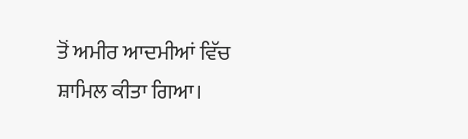ਤੋਂ ਅਮੀਰ ਆਦਮੀਆਂ ਵਿੱਚ ਸ਼ਾਮਿਲ ਕੀਤਾ ਗਿਆ।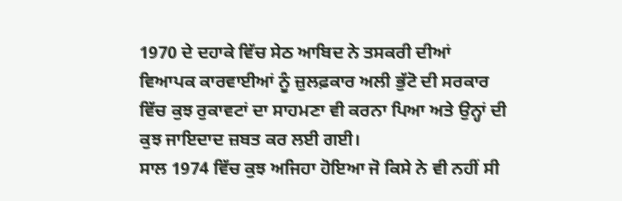1970 ਦੇ ਦਹਾਕੇ ਵਿੱਚ ਸੇਠ ਆਬਿਦ ਨੇ ਤਸਕਰੀ ਦੀਆਂ ਵਿਆਪਕ ਕਾਰਵਾਈਆਂ ਨੂੰ ਜ਼ੁਲਫ਼ਕਾਰ ਅਲੀ ਭੁੱਟੋ ਦੀ ਸਰਕਾਰ ਵਿੱਚ ਕੁਝ ਰੁਕਾਵਟਾਂ ਦਾ ਸਾਹਮਣਾ ਵੀ ਕਰਨਾ ਪਿਆ ਅਤੇ ਉਨ੍ਹਾਂ ਦੀ ਕੁਝ ਜਾਇਦਾਦ ਜ਼ਬਤ ਕਰ ਲਈ ਗਈ।
ਸਾਲ 1974 ਵਿੱਚ ਕੁਝ ਅਜਿਹਾ ਹੋਇਆ ਜੋ ਕਿਸੇ ਨੇ ਵੀ ਨਹੀਂ ਸੀ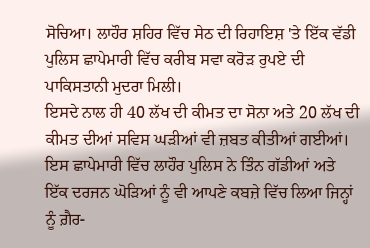ਸੋਚਿਆ। ਲਾਹੌਰ ਸ਼ਹਿਰ ਵਿੱਚ ਸੇਠ ਦੀ ਰਿਹਾਇਸ਼ 'ਤੇ ਇੱਕ ਵੱਡੀ ਪੁਲਿਸ ਛਾਪੇਮਾਰੀ ਵਿੱਚ ਕਰੀਬ ਸਵਾ ਕਰੋੜ ਰੁਪਏ ਦੀ ਪਾਕਿਸਤਾਨੀ ਮੁਦਰਾ ਮਿਲੀ।
ਇਸਦੇ ਨਾਲ ਹੀ 40 ਲੱਖ ਦੀ ਕੀਮਤ ਦਾ ਸੋਨਾ ਅਤੇ 20 ਲੱਖ ਦੀ ਕੀਮਤ ਦੀਆਂ ਸਵਿਸ ਘੜੀਆਂ ਵੀ ਜ਼ਬਤ ਕੀਤੀਆਂ ਗਈਆਂ।
ਇਸ ਛਾਪੇਮਾਰੀ ਵਿੱਚ ਲਾਹੌਰ ਪੁਲਿਸ ਨੇ ਤਿੰਨ ਗੱਡੀਆਂ ਅਤੇ ਇੱਕ ਦਰਜਨ ਘੋੜਿਆਂ ਨੂੰ ਵੀ ਆਪਣੇ ਕਬਜ਼ੇ ਵਿੱਚ ਲਿਆ ਜਿਨ੍ਹਾਂ ਨੂੰ ਗ਼ੈਰ-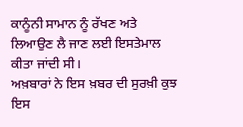ਕਾਨੂੰਨੀ ਸਾਮਾਨ ਨੂੰ ਰੱਖਣ ਅਤੇ ਲਿਆਉਣ ਲੈ ਜਾਣ ਲਈ ਇਸਤੇਮਾਲ ਕੀਤਾ ਜਾਂਦੀ ਸੀ।
ਅਖ਼ਬਾਰਾਂ ਨੇ ਇਸ ਖ਼ਬਰ ਦੀ ਸੁਰਖ਼ੀ ਕੁਝ ਇਸ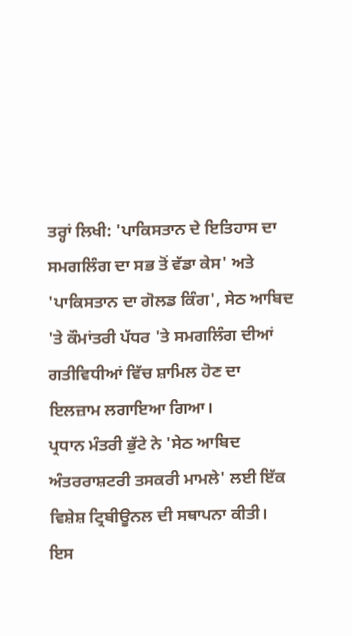ਤਰ੍ਹਾਂ ਲਿਖੀ: 'ਪਾਕਿਸਤਾਨ ਦੇ ਇਤਿਹਾਸ ਦਾ ਸਮਗਲਿੰਗ ਦਾ ਸਭ ਤੋਂ ਵੱਡਾ ਕੇਸ' ਅਤੇ 'ਪਾਕਿਸਤਾਨ ਦਾ ਗੋਲਡ ਕਿੰਗ', ਸੇਠ ਆਬਿਦ 'ਤੇ ਕੌਮਾਂਤਰੀ ਪੱਧਰ 'ਤੇ ਸਮਗਲਿੰਗ ਦੀਆਂ ਗਤੀਵਿਧੀਆਂ ਵਿੱਚ ਸ਼ਾਮਿਲ ਹੋਣ ਦਾ ਇਲਜ਼ਾਮ ਲਗਾਇਆ ਗਿਆ।
ਪ੍ਰਧਾਨ ਮੰਤਰੀ ਭੁੱਟੇ ਨੇ 'ਸੇਠ ਆਬਿਦ ਅੰਤਰਰਾਸ਼ਟਰੀ ਤਸਕਰੀ ਮਾਮਲੇ' ਲਈ ਇੱਕ ਵਿਸ਼ੇਸ਼ ਟ੍ਰਿਬੀਊਨਲ ਦੀ ਸਥਾਪਨਾ ਕੀਤੀ। ਇਸ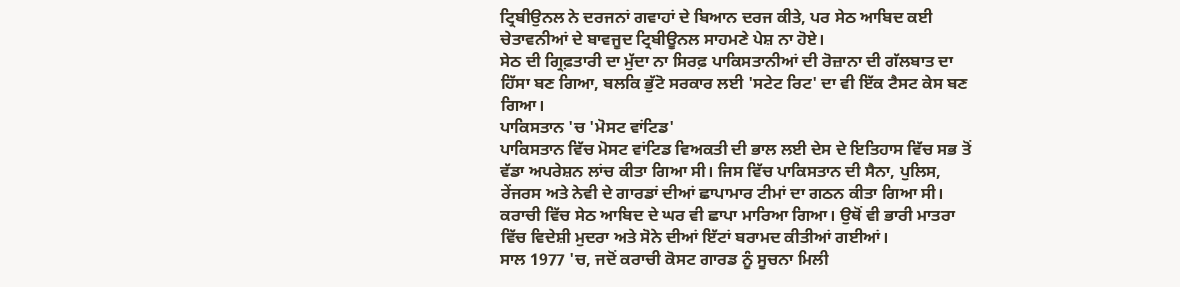ਟ੍ਰਿਬੀਉਨਲ ਨੇ ਦਰਜਨਾਂ ਗਵਾਹਾਂ ਦੇ ਬਿਆਨ ਦਰਜ ਕੀਤੇ, ਪਰ ਸੇਠ ਆਬਿਦ ਕਈ ਚੇਤਾਵਨੀਆਂ ਦੇ ਬਾਵਜੂਦ ਟ੍ਰਿਬੀਊਨਲ ਸਾਹਮਣੇ ਪੇਸ਼ ਨਾ ਹੋਏ।
ਸੇਠ ਦੀ ਗ੍ਰਿਫ਼ਤਾਰੀ ਦਾ ਮੁੱਦਾ ਨਾ ਸਿਰਫ਼ ਪਾਕਿਸਤਾਨੀਆਂ ਦੀ ਰੋਜ਼ਾਨਾ ਦੀ ਗੱਲਬਾਤ ਦਾ ਹਿੱਸਾ ਬਣ ਗਿਆ, ਬਲਕਿ ਭੁੱਟੋ ਸਰਕਾਰ ਲਈ 'ਸਟੇਟ ਰਿਟ' ਦਾ ਵੀ ਇੱਕ ਟੈਸਟ ਕੇਸ ਬਣ ਗਿਆ।
ਪਾਕਿਸਤਾਨ 'ਚ 'ਮੋਸਟ ਵਾਂਟਿਡ'
ਪਾਕਿਸਤਾਨ ਵਿੱਚ ਮੋਸਟ ਵਾਂਟਿਡ ਵਿਅਕਤੀ ਦੀ ਭਾਲ ਲਈ ਦੇਸ ਦੇ ਇਤਿਹਾਸ ਵਿੱਚ ਸਭ ਤੋਂ ਵੱਡਾ ਅਪਰੇਸ਼ਨ ਲਾਂਚ ਕੀਤਾ ਗਿਆ ਸੀ। ਜਿਸ ਵਿੱਚ ਪਾਕਿਸਤਾਨ ਦੀ ਸੈਨਾ, ਪੁਲਿਸ, ਰੇਂਜਰਸ ਅਤੇ ਨੇਵੀ ਦੇ ਗਾਰਡਾਂ ਦੀਆਂ ਛਾਪਾਮਾਰ ਟੀਮਾਂ ਦਾ ਗਠਨ ਕੀਤਾ ਗਿਆ ਸੀ।
ਕਰਾਚੀ ਵਿੱਚ ਸੇਠ ਆਬਿਦ ਦੇ ਘਰ ਵੀ ਛਾਪਾ ਮਾਰਿਆ ਗਿਆ। ਉਥੋਂ ਵੀ ਭਾਰੀ ਮਾਤਰਾ ਵਿੱਚ ਵਿਦੇਸ਼ੀ ਮੁਦਰਾ ਅਤੇ ਸੋਨੇ ਦੀਆਂ ਇੱਟਾਂ ਬਰਾਮਦ ਕੀਤੀਆਂ ਗਈਆਂ।
ਸਾਲ 1977 'ਚ, ਜਦੋਂ ਕਰਾਚੀ ਕੋਸਟ ਗਾਰਡ ਨੂੰ ਸੂਚਨਾ ਮਿਲੀ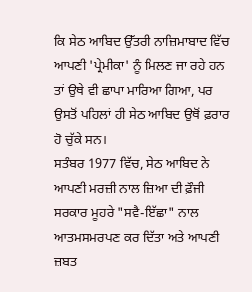ਕਿ ਸੇਠ ਆਬਿਦ ਉੱਤਰੀ ਨਾਜ਼ਿਮਾਬਾਦ ਵਿੱਚ ਆਪਣੀ 'ਪ੍ਰੇਮੀਕਾ' ਨੂੰ ਮਿਲਣ ਜਾ ਰਹੇ ਹਨ ਤਾਂ ਉਥੇ ਵੀ ਛਾਪਾ ਮਾਰਿਆ ਗਿਆ, ਪਰ ਉਸਤੋਂ ਪਹਿਲਾਂ ਹੀ ਸੇਠ ਆਬਿਦ ਉਥੋਂ ਫ਼ਰਾਰ ਹੋ ਚੁੱਕੇ ਸਨ।
ਸਤੰਬਰ 1977 ਵਿੱਚ, ਸੇਠ ਆਬਿਦ ਨੇ ਆਪਣੀ ਮਰਜ਼ੀ ਨਾਲ ਜ਼ਿਆ ਦੀ ਫ਼ੌਜੀ ਸਰਕਾਰ ਮੂਹਰੇ "ਸਵੈ-ਇੱਛਾ" ਨਾਲ ਆਤਮਸਮਰਪਣ ਕਰ ਦਿੱਤਾ ਅਤੇ ਆਪਣੀ ਜ਼ਬਤ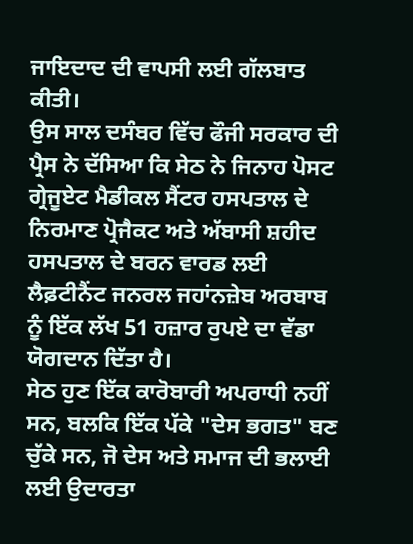ਜਾਇਦਾਦ ਦੀ ਵਾਪਸੀ ਲਈ ਗੱਲਬਾਤ ਕੀਤੀ।
ਉਸ ਸਾਲ ਦਸੰਬਰ ਵਿੱਚ ਫੌਜੀ ਸਰਕਾਰ ਦੀ ਪ੍ਰੈਸ ਨੇ ਦੱਸਿਆ ਕਿ ਸੇਠ ਨੇ ਜਿਨਾਹ ਪੋਸਟ ਗ੍ਰੇਜੂਏਟ ਮੈਡੀਕਲ ਸੈਂਟਰ ਹਸਪਤਾਲ ਦੇ ਨਿਰਮਾਣ ਪ੍ਰੋਜੈਕਟ ਅਤੇ ਅੱਬਾਸੀ ਸ਼ਹੀਦ ਹਸਪਤਾਲ ਦੇ ਬਰਨ ਵਾਰਡ ਲਈ ਲੈਫ਼ਟੀਨੈਂਟ ਜਨਰਲ ਜਹਾਂਨਜ਼ੇਬ ਅਰਬਾਬ ਨੂੰ ਇੱਕ ਲੱਖ 51 ਹਜ਼ਾਰ ਰੁਪਏ ਦਾ ਵੱਡਾ ਯੋਗਦਾਨ ਦਿੱਤਾ ਹੈ।
ਸੇਠ ਹੁਣ ਇੱਕ ਕਾਰੋਬਾਰੀ ਅਪਰਾਧੀ ਨਹੀਂ ਸਨ, ਬਲਕਿ ਇੱਕ ਪੱਕੇ "ਦੇਸ ਭਗਤ" ਬਣ ਚੁੱਕੇ ਸਨ, ਜੋ ਦੇਸ ਅਤੇ ਸਮਾਜ ਦੀ ਭਲਾਈ ਲਈ ਉਦਾਰਤਾ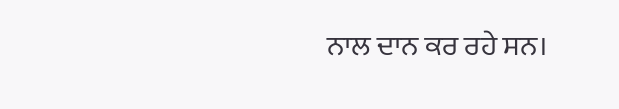ਨਾਲ ਦਾਨ ਕਰ ਰਹੇ ਸਨ।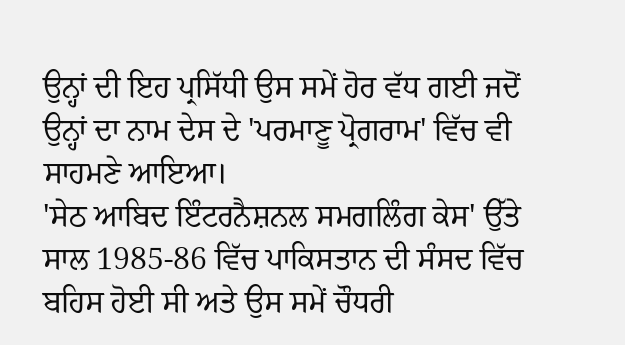ਉਨ੍ਹਾਂ ਦੀ ਇਹ ਪ੍ਰਸਿੱਧੀ ਉਸ ਸਮੇਂ ਹੋਰ ਵੱਧ ਗਈ ਜਦੋਂ ਉਨ੍ਹਾਂ ਦਾ ਨਾਮ ਦੇਸ ਦੇ 'ਪਰਮਾਣੂ ਪ੍ਰੋਗਰਾਮ' ਵਿੱਚ ਵੀ ਸਾਹਮਣੇ ਆਇਆ।
'ਸੇਠ ਆਬਿਦ ਇੰਟਰਨੈਸ਼ਨਲ ਸਮਗਲਿੰਗ ਕੇਸ' ਉੱਤੇ ਸਾਲ 1985-86 ਵਿੱਚ ਪਾਕਿਸਤਾਨ ਦੀ ਸੰਸਦ ਵਿੱਚ ਬਹਿਸ ਹੋਈ ਸੀ ਅਤੇ ਉਸ ਸਮੇਂ ਚੌਧਰੀ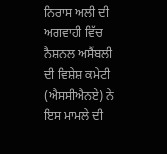ਨਿਰਾਸ ਅਲੀ ਦੀ ਅਗਵਾਹੀ ਵਿੱਚ ਨੈਸ਼ਨਲ ਅਸੈਂਬਲੀ ਦੀ ਵਿਸ਼ੇਸ਼ ਕਮੇਟੀ (ਐਸਸੀਐਨਏ) ਨੇ ਇਸ ਮਾਮਲੇ ਦੀ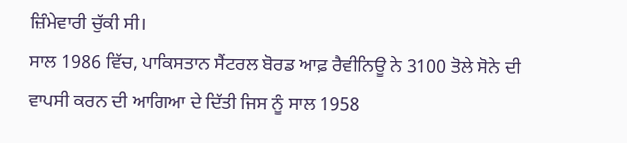ਜ਼ਿੰਮੇਵਾਰੀ ਚੁੱਕੀ ਸੀ।
ਸਾਲ 1986 ਵਿੱਚ, ਪਾਕਿਸਤਾਨ ਸੈਂਟਰਲ ਬੋਰਡ ਆਫ਼ ਰੈਵੀਨਿਊ ਨੇ 3100 ਤੋਲੇ ਸੋਨੇ ਦੀ ਵਾਪਸੀ ਕਰਨ ਦੀ ਆਗਿਆ ਦੇ ਦਿੱਤੀ ਜਿਸ ਨੂੰ ਸਾਲ 1958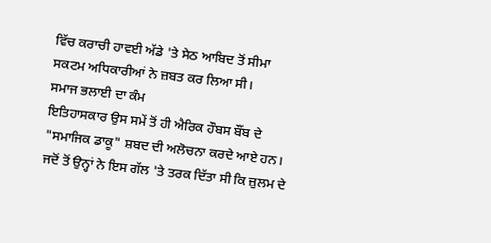ਵਿੱਚ ਕਰਾਚੀ ਹਾਵਈ ਅੱਡੇ 'ਤੇ ਸੇਠ ਆਬਿਦ ਤੋਂ ਸੀਮਾ ਸਕਟਮ ਅਧਿਕਾਰੀਆਂ ਨੇ ਜ਼ਬਤ ਕਰ ਲਿਆ ਸੀ।
ਸਮਾਜ ਭਲਾਈ ਦਾ ਕੰਮ
ਇਤਿਹਾਸਕਾਰ ਉਸ ਸਮੇਂ ਤੋਂ ਹੀ ਐਰਿਕ ਹੌਬਸ ਬੌਂਬ ਦੇ "ਸਮਾਜਿਕ ਡਾਕੂ" ਸ਼ਬਦ ਦੀ ਅਲੋਚਨਾ ਕਰਦੇ ਆਏ ਹਨ। ਜਦੋਂ ਤੋਂ ਉਨ੍ਹਾਂ ਨੇ ਇਸ ਗੱਲ 'ਤੇ ਤਰਕ ਦਿੱਤਾ ਸੀ ਕਿ ਜ਼ੁਲਮ ਦੇ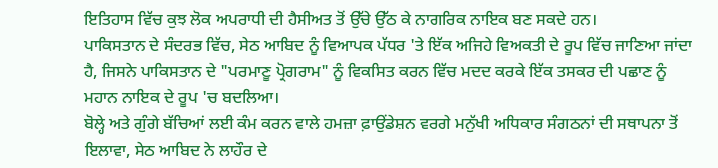ਇਤਿਹਾਸ ਵਿੱਚ ਕੁਝ ਲੋਕ ਅਪਰਾਧੀ ਦੀ ਹੈਸੀਅਤ ਤੋਂ ਉੱਚੇ ਉੱਠ ਕੇ ਨਾਗਰਿਕ ਨਾਇਕ ਬਣ ਸਕਦੇ ਹਨ।
ਪਾਕਿਸਤਾਨ ਦੇ ਸੰਦਰਭ ਵਿੱਚ, ਸੇਠ ਆਬਿਦ ਨੂੰ ਵਿਆਪਕ ਪੱਧਰ 'ਤੇ ਇੱਕ ਅਜਿਹੇ ਵਿਅਕਤੀ ਦੇ ਰੂਪ ਵਿੱਚ ਜਾਣਿਆ ਜਾਂਦਾ ਹੈ, ਜਿਸਨੇ ਪਾਕਿਸਤਾਨ ਦੇ "ਪਰਮਾਣੂ ਪ੍ਰੋਗਰਾਮ" ਨੂੰ ਵਿਕਸਿਤ ਕਰਨ ਵਿੱਚ ਮਦਦ ਕਰਕੇ ਇੱਕ ਤਸਕਰ ਦੀ ਪਛਾਣ ਨੂੰ ਮਹਾਨ ਨਾਇਕ ਦੇ ਰੂਪ 'ਚ ਬਦਲਿਆ।
ਬੋਲ੍ਹੇ ਅਤੇ ਗੁੰਗੇ ਬੱਚਿਆਂ ਲਈ ਕੰਮ ਕਰਨ ਵਾਲੇ ਹਮਜ਼ਾ ਫ਼ਾਉਂਡੇਸ਼ਨ ਵਰਗੇ ਮਨੁੱਖੀ ਅਧਿਕਾਰ ਸੰਗਠਨਾਂ ਦੀ ਸਥਾਪਨਾ ਤੋਂ ਇਲਾਵਾ, ਸੇਠ ਆਬਿਦ ਨੇ ਲਾਹੌਰ ਦੇ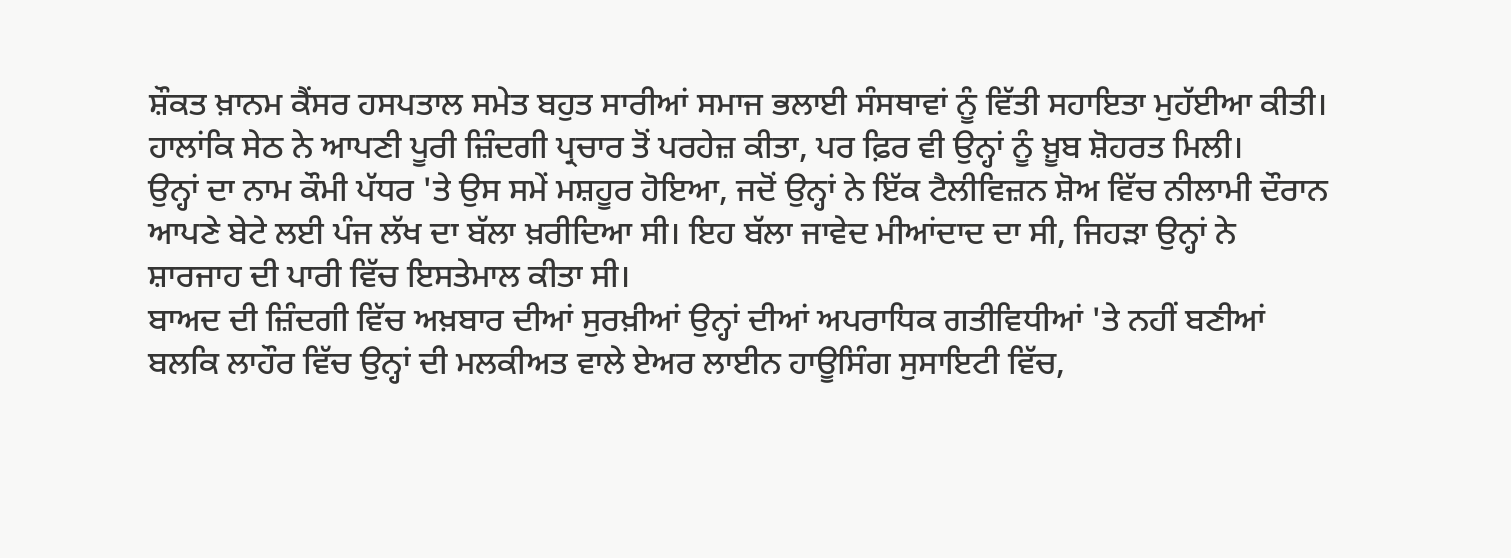ਸ਼ੌਕਤ ਖ਼ਾਨਮ ਕੈਂਸਰ ਹਸਪਤਾਲ ਸਮੇਤ ਬਹੁਤ ਸਾਰੀਆਂ ਸਮਾਜ ਭਲਾਈ ਸੰਸਥਾਵਾਂ ਨੂੰ ਵਿੱਤੀ ਸਹਾਇਤਾ ਮੁਹੱਈਆ ਕੀਤੀ।
ਹਾਲਾਂਕਿ ਸੇਠ ਨੇ ਆਪਣੀ ਪੂਰੀ ਜ਼ਿੰਦਗੀ ਪ੍ਰਚਾਰ ਤੋਂ ਪਰਹੇਜ਼ ਕੀਤਾ, ਪਰ ਫ਼ਿਰ ਵੀ ਉਨ੍ਹਾਂ ਨੂੰ ਖ਼ੂਬ ਸ਼ੋਹਰਤ ਮਿਲੀ।
ਉਨ੍ਹਾਂ ਦਾ ਨਾਮ ਕੌਮੀ ਪੱਧਰ 'ਤੇ ਉਸ ਸਮੇਂ ਮਸ਼ਹੂਰ ਹੋਇਆ, ਜਦੋਂ ਉਨ੍ਹਾਂ ਨੇ ਇੱਕ ਟੈਲੀਵਿਜ਼ਨ ਸ਼ੋਅ ਵਿੱਚ ਨੀਲਾਮੀ ਦੌਰਾਨ ਆਪਣੇ ਬੇਟੇ ਲਈ ਪੰਜ ਲੱਖ ਦਾ ਬੱਲਾ ਖ਼ਰੀਦਿਆ ਸੀ। ਇਹ ਬੱਲਾ ਜਾਵੇਦ ਮੀਆਂਦਾਦ ਦਾ ਸੀ, ਜਿਹੜਾ ਉਨ੍ਹਾਂ ਨੇ ਸ਼ਾਰਜਾਹ ਦੀ ਪਾਰੀ ਵਿੱਚ ਇਸਤੇਮਾਲ ਕੀਤਾ ਸੀ।
ਬਾਅਦ ਦੀ ਜ਼ਿੰਦਗੀ ਵਿੱਚ ਅਖ਼ਬਾਰ ਦੀਆਂ ਸੁਰਖ਼ੀਆਂ ਉਨ੍ਹਾਂ ਦੀਆਂ ਅਪਰਾਧਿਕ ਗਤੀਵਿਧੀਆਂ 'ਤੇ ਨਹੀਂ ਬਣੀਆਂ ਬਲਕਿ ਲਾਹੌਰ ਵਿੱਚ ਉਨ੍ਹਾਂ ਦੀ ਮਲਕੀਅਤ ਵਾਲੇ ਏਅਰ ਲਾਈਨ ਹਾਊਸਿੰਗ ਸੁਸਾਇਟੀ ਵਿੱਚ,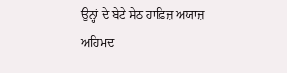ਉਨ੍ਹਾਂ ਦੇ ਬੇਟੇ ਸੇਠ ਹਾਫ਼ਿਜ਼ ਅਯਾਜ਼ ਅਹਿਮਦ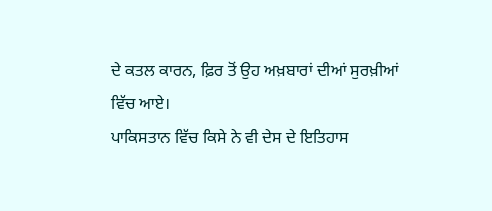ਦੇ ਕਤਲ ਕਾਰਨ, ਫ਼ਿਰ ਤੋਂ ਉਹ ਅਖ਼ਬਾਰਾਂ ਦੀਆਂ ਸੁਰਖ਼ੀਆਂ ਵਿੱਚ ਆਏ।
ਪਾਕਿਸਤਾਨ ਵਿੱਚ ਕਿਸੇ ਨੇ ਵੀ ਦੇਸ ਦੇ ਇਤਿਹਾਸ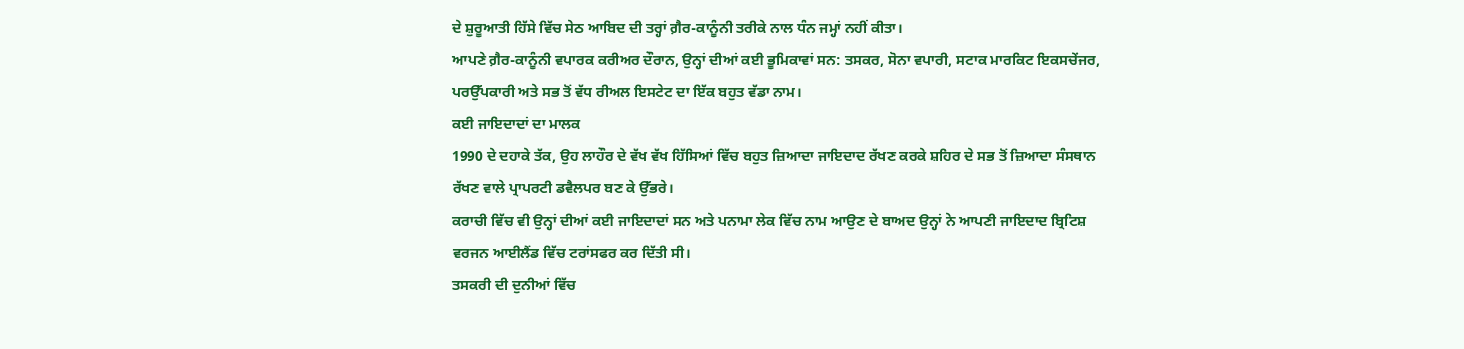ਦੇ ਸ਼ੁਰੂਆਤੀ ਹਿੱਸੇ ਵਿੱਚ ਸੇਠ ਆਬਿਦ ਦੀ ਤਰ੍ਹਾਂ ਗ਼ੈਰ-ਕਾਨੂੰਨੀ ਤਰੀਕੇ ਨਾਲ ਧੰਨ ਜਮ੍ਹਾਂ ਨਹੀਂ ਕੀਤਾ।
ਆਪਣੇ ਗ਼ੈਰ-ਕਾਨੂੰਨੀ ਵਪਾਰਕ ਕਰੀਅਰ ਦੌਰਾਨ, ਉਨ੍ਹਾਂ ਦੀਆਂ ਕਈ ਭੂਮਿਕਾਵਾਂ ਸਨ: ਤਸਕਰ, ਸੋਨਾ ਵਪਾਰੀ, ਸਟਾਕ ਮਾਰਕਿਟ ਇਕਸਚੇਂਜਰ, ਪਰਉੱਪਕਾਰੀ ਅਤੇ ਸਭ ਤੋਂ ਵੱਧ ਰੀਅਲ ਇਸਟੇਟ ਦਾ ਇੱਕ ਬਹੁਤ ਵੱਡਾ ਨਾਮ।
ਕਈ ਜਾਇਦਾਦਾਂ ਦਾ ਮਾਲਕ
1990 ਦੇ ਦਹਾਕੇ ਤੱਕ, ਉਹ ਲਾਹੌਰ ਦੇ ਵੱਖ ਵੱਖ ਹਿੱਸਿਆਂ ਵਿੱਚ ਬਹੁਤ ਜ਼ਿਆਦਾ ਜਾਇਦਾਦ ਰੱਖਣ ਕਰਕੇ ਸ਼ਹਿਰ ਦੇ ਸਭ ਤੋਂ ਜ਼ਿਆਦਾ ਸੰਸਥਾਨ ਰੱਖਣ ਵਾਲੇ ਪ੍ਰਾਪਰਟੀ ਡਵੈਲਪਰ ਬਣ ਕੇ ਉੱਭਰੇ।
ਕਰਾਚੀ ਵਿੱਚ ਵੀ ਉਨ੍ਹਾਂ ਦੀਆਂ ਕਈ ਜਾਇਦਾਦਾਂ ਸਨ ਅਤੇ ਪਨਾਮਾ ਲੇਕ ਵਿੱਚ ਨਾਮ ਆਉਣ ਦੇ ਬਾਅਦ ਉਨ੍ਹਾਂ ਨੇ ਆਪਣੀ ਜਾਇਦਾਦ ਬ੍ਰਿਟਿਸ਼ ਵਰਜਨ ਆਈਲੈਂਡ ਵਿੱਚ ਟਰਾਂਸਫਰ ਕਰ ਦਿੱਤੀ ਸੀ।
ਤਸਕਰੀ ਦੀ ਦੁਨੀਆਂ ਵਿੱਚ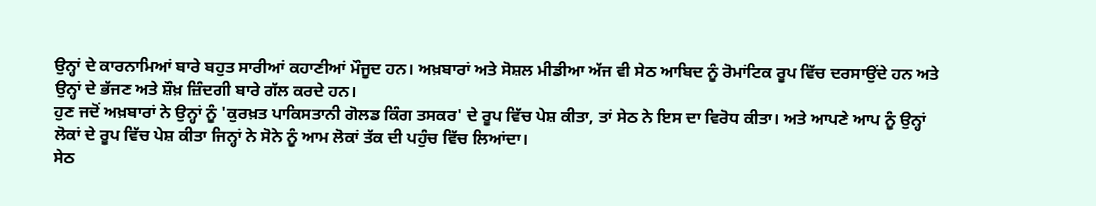ਉਨ੍ਹਾਂ ਦੇ ਕਾਰਨਾਮਿਆਂ ਬਾਰੇ ਬਹੁਤ ਸਾਰੀਆਂ ਕਹਾਣੀਆਂ ਮੌਜੂਦ ਹਨ। ਅਖ਼ਬਾਰਾਂ ਅਤੇ ਸੋਸ਼ਲ ਮੀਡੀਆ ਅੱਜ ਵੀ ਸੇਠ ਆਬਿਦ ਨੂੰ ਰੋਮਾਂਟਿਕ ਰੂਪ ਵਿੱਚ ਦਰਸਾਉਂਦੇ ਹਨ ਅਤੇ ਉਨ੍ਹਾਂ ਦੇ ਭੱਜਣ ਅਤੇ ਸ਼ੌਖ਼ ਜ਼ਿੰਦਗੀ ਬਾਰੇ ਗੱਲ ਕਰਦੇ ਹਨ।
ਹੁਣ ਜਦੋਂ ਅਖ਼ਬਾਰਾਂ ਨੇ ਉਨ੍ਹਾਂ ਨੂੰ 'ਕੁਰਖ਼ਤ ਪਾਕਿਸਤਾਨੀ ਗੋਲਡ ਕਿੰਗ ਤਸਕਰ' ਦੇ ਰੂਪ ਵਿੱਚ ਪੇਸ਼ ਕੀਤਾ, ਤਾਂ ਸੇਠ ਨੇ ਇਸ ਦਾ ਵਿਰੋਧ ਕੀਤਾ। ਅਤੇ ਆਪਣੇ ਆਪ ਨੂੰ ਉਨ੍ਹਾਂ ਲੋਕਾਂ ਦੇ ਰੂਪ ਵਿੱਚ ਪੇਸ਼ ਕੀਤਾ ਜਿਨ੍ਹਾਂ ਨੇ ਸੋਨੇ ਨੂੰ ਆਮ ਲੋਕਾਂ ਤੱਕ ਦੀ ਪਹੁੰਚ ਵਿੱਚ ਲਿਆਂਦਾ।
ਸੇਠ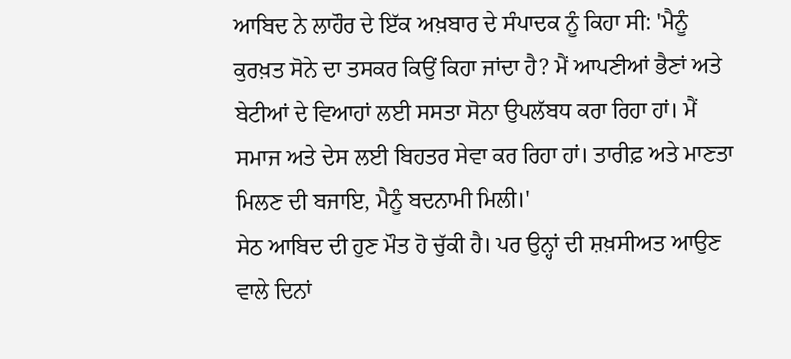ਆਬਿਦ ਨੇ ਲਾਹੌਰ ਦੇ ਇੱਕ ਅਖ਼ਬਾਰ ਦੇ ਸੰਪਾਦਕ ਨੂੰ ਕਿਹਾ ਸੀ: 'ਮੈਨੂੰ ਕੁਰਖ਼ਤ ਸੋਨੇ ਦਾ ਤਸਕਰ ਕਿਉਂ ਕਿਹਾ ਜਾਂਦਾ ਹੈ? ਮੈਂ ਆਪਣੀਆਂ ਭੈਣਾਂ ਅਤੇ ਬੇਟੀਆਂ ਦੇ ਵਿਆਹਾਂ ਲਈ ਸਸਤਾ ਸੋਨਾ ਉਪਲੱਬਧ ਕਰਾ ਰਿਹਾ ਹਾਂ। ਮੈਂ ਸਮਾਜ ਅਤੇ ਦੇਸ ਲਈ ਬਿਹਤਰ ਸੇਵਾ ਕਰ ਰਿਹਾ ਹਾਂ। ਤਾਰੀਫ਼ ਅਤੇ ਮਾਣਤਾ ਮਿਲਣ ਦੀ ਬਜਾਇ, ਮੈਨੂੰ ਬਦਨਾਮੀ ਮਿਲੀ।'
ਸੇਠ ਆਬਿਦ ਦੀ ਹੁਣ ਮੌਤ ਹੋ ਚੁੱਕੀ ਹੈ। ਪਰ ਉਨ੍ਹਾਂ ਦੀ ਸ਼ਖ਼ਸੀਅਤ ਆਉਣ ਵਾਲੇ ਦਿਨਾਂ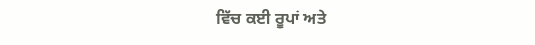ਵਿੱਚ ਕਈ ਰੂਪਾਂ ਅਤੇ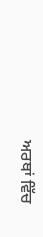ਅਰਥਾਂ ਵਿੱਚ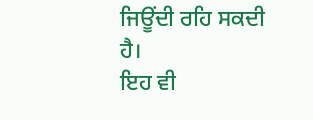ਜਿਊਂਦੀ ਰਹਿ ਸਕਦੀ ਹੈ।
ਇਹ ਵੀ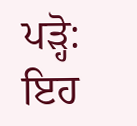ਪੜ੍ਹੋ:
ਇਹ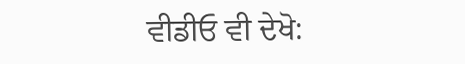ਵੀਡੀਓ ਵੀ ਦੇਖੋ: